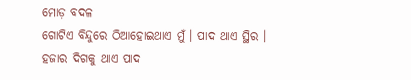ମୋଡ଼ ବଦଳ
ଗୋଟିଏ ବିନ୍ଦୁରେ ଠିଆହୋଇଥାଏ ମୁଁ । ପାଦ ଥାଏ ସ୍ଥିର । ହଜାର ଦିଗକୁ ଥାଏ ପାଦ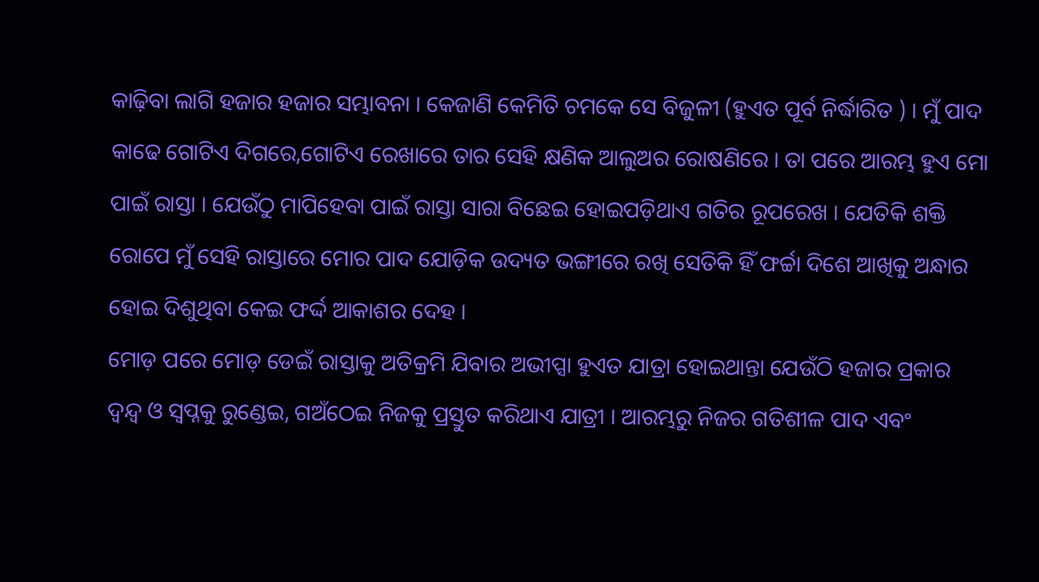କାଢ଼ିବା ଲାଗି ହଜାର ହଜାର ସମ୍ଭାବନା । କେଜାଣି କେମିତି ଚମକେ ସେ ବିଜୁଳୀ (ହୁଏତ ପୂର୍ବ ନିର୍ଦ୍ଧାରିତ ) । ମୁଁ ପାଦ କାଢେ ଗୋଟିଏ ଦିଗରେ,ଗୋଟିଏ ରେଖାରେ ତାର ସେହି କ୍ଷଣିକ ଆଲୁଅର ରୋଷଣିରେ । ତା ପରେ ଆରମ୍ଭ ହୁଏ ମୋ ପାଇଁ ରାସ୍ତା । ଯେଉଁଠୁ ମାପିହେବା ପାଇଁ ରାସ୍ତା ସାରା ବିଛେଇ ହୋଇପଡ଼ିଥାଏ ଗତିର ରୂପରେଖ । ଯେତିକି ଶକ୍ତି ରୋପେ ମୁଁ ସେହି ରାସ୍ତାରେ ମୋର ପାଦ ଯୋଡ଼ିକ ଉଦ୍ୟତ ଭଙ୍ଗୀରେ ରଖି ସେତିକି ହିଁ ଫର୍ଚ୍ଚା ଦିଶେ ଆଖିକୁ ଅନ୍ଧାର ହୋଇ ଦିଶୁଥିବା କେଇ ଫର୍ଦ୍ଦ ଆକାଶର ଦେହ ।
ମୋଡ଼ ପରେ ମୋଡ଼ ଡେଇଁ ରାସ୍ତାକୁ ଅତିକ୍ରମି ଯିବାର ଅଭୀପ୍ସା ହୁଏତ ଯାତ୍ରା ହୋଇଥାନ୍ତା ଯେଉଁଠି ହଜାର ପ୍ରକାର ଦ୍ବନ୍ଦ୍ୱ ଓ ସ୍ବପ୍ନକୁ ରୁଣ୍ଡେଇ, ଗଅଁଠେଇ ନିଜକୁ ପ୍ରସ୍ତୁତ କରିଥାଏ ଯାତ୍ରୀ । ଆରମ୍ଭରୁ ନିଜର ଗତିଶୀଳ ପାଦ ଏବଂ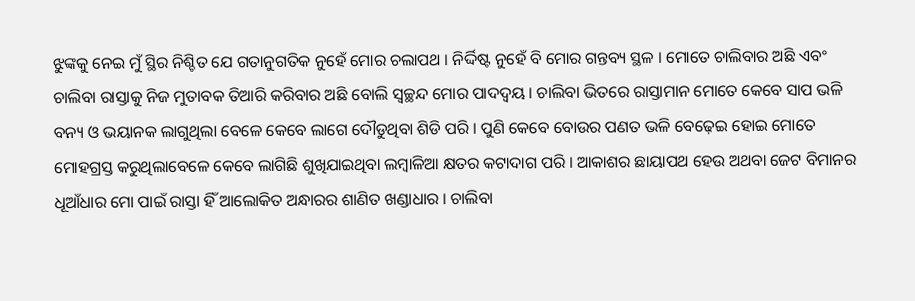ଝୁଙ୍କକୁ ନେଇ ମୁଁ ସ୍ଥିର ନିଶ୍ଚିତ ଯେ ଗତାନୁଗତିକ ନୁହେଁ ମୋର ଚଲାପଥ । ନିର୍ଦ୍ଦିଷ୍ଟ ନୁହେଁ ବି ମୋର ଗନ୍ତବ୍ୟ ସ୍ଥଳ । ମୋତେ ଚାଲିବାର ଅଛି ଏବଂ ଚାଲିବା ରାସ୍ତାକୁ ନିଜ ମୁତାବକ ତିଆରି କରିବାର ଅଛି ବୋଲି ସ୍ୱଚ୍ଛନ୍ଦ ମୋର ପାଦଦ୍ୱୟ । ଚାଲିବା ଭିତରେ ରାସ୍ତାମାନ ମୋତେ କେବେ ସାପ ଭଳି ବନ୍ୟ ଓ ଭୟାନକ ଲାଗୁଥିଲା ବେଳେ କେବେ ଲାଗେ ଦୌଡୁଥିବା ଶିଡି ପରି । ପୁଣି କେବେ ବୋଉର ପଣତ ଭଳି ବେଢ଼େଇ ହୋଇ ମୋତେ ମୋହଗ୍ରସ୍ତ କରୁଥିଲାବେଳେ କେବେ ଲାଗିଛି ଶୁଖିଯାଇଥିବା ଲମ୍ବାଳିଆ କ୍ଷତର କଟାଦାଗ ପରି । ଆକାଶର ଛାୟାପଥ ହେଉ ଅଥବା ଜେଟ ବିମାନର ଧୂଆଁଧାର ମୋ ପାଇଁ ରାସ୍ତା ହିଁ ଆଲୋକିତ ଅନ୍ଧାରର ଶାଣିତ ଖଣ୍ଡାଧାର । ଚାଲିବା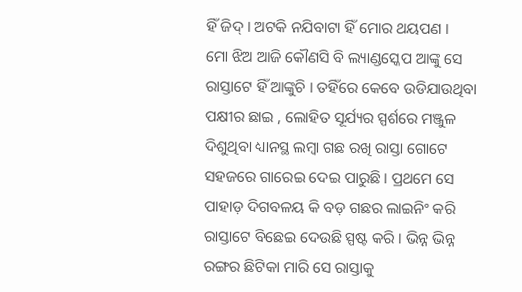ହିଁ ଜିଦ୍ । ଅଟକି ନଯିବାଟା ହିଁ ମୋର ଥୟପଣ ।
ମୋ ଝିଅ ଆଜି କୌଣସି ବି ଲ୍ୟାଣ୍ଡସ୍କେପ ଆଙ୍କୁ ସେ ରାସ୍ତାଟେ ହିଁ ଆଙ୍କୁଚି । ତହିଁରେ କେବେ ଉଡିଯାଉଥିବା ପକ୍ଷୀର ଛାଇ , ଲୋହିତ ସୂର୍ଯ୍ୟର ସ୍ପର୍ଶରେ ମଞ୍ଜୁଳ ଦିଶୁଥିବା ଧ୍ୟାନସ୍ଥ ଲମ୍ବା ଗଛ ରଖି ରାସ୍ତା ଗୋଟେ ସହଜରେ ଗାରେଇ ଦେଇ ପାରୁଛି । ପ୍ରଥମେ ସେ ପାହାଡ଼ ଦିଗବଳୟ କି ବଡ଼ ଗଛର ଲାଇନିଂ କରି ରାସ୍ତାଟେ ବିଛେଇ ଦେଉଛି ସ୍ପଷ୍ଟ କରି । ଭିନ୍ନ ଭିନ୍ନ ରଙ୍ଗର ଛିଟିକା ମାରି ସେ ରାସ୍ତାକୁ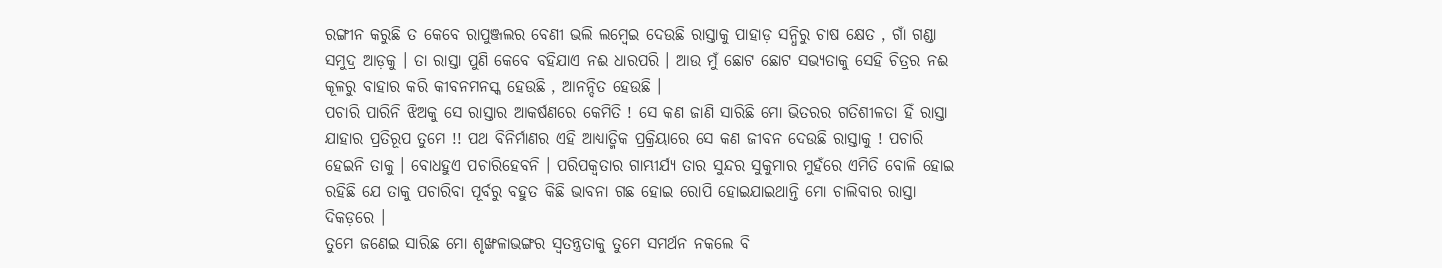ରଙ୍ଗୀନ କରୁଛି ତ କେବେ ରାପୁଞ୍ଜଲର ବେଣୀ ଭଲି ଲମ୍ବେଇ ଦେଉଛି ରାସ୍ତାକୁ ପାହାଡ଼ ସନ୍ଧିରୁ ଚାଷ କ୍ଷେତ , ଗାଁ ଗଣ୍ଡା ସମୁଦ୍ର ଆଡ଼କୁ । ତା ରାସ୍ତା ପୁଣି କେବେ ବହିଯାଏ ନଈ ଧାରପରି । ଆଉ ମୁଁ ଛୋଟ ଛୋଟ ସଭ୍ୟତାକୁ ସେହି ଚିତ୍ରର ନଈ କୂଳରୁ ବାହାର କରି କୀବନମନସ୍କ ହେଉଛି , ଆନନ୍ଦିତ ହେଉଛି ।
ପଚାରି ପାରିନି ଝିଅକୁ ସେ ରାସ୍ତାର ଆକର୍ଷଣରେ କେମିତି ! ସେ କଣ ଜାଣି ସାରିଛି ମୋ ଭିତରର ଗତିଶୀଳତା ହିଁ ରାସ୍ତା ଯାହାର ପ୍ରତିରୂପ ତୁମେ !! ପଥ ବିନିର୍ମାଣର ଏହି ଆଧ୍ୟାତ୍ମିକ ପ୍ରକ୍ରିୟାରେ ସେ କଣ ଜୀବନ ଦେଉଛି ରାସ୍ତାକୁ ! ପଚାରି ହେଇନି ତାକୁ । ବୋଧହୁଏ ପଚାରିହେବନି । ପରିପକ୍ଵତାର ଗାମ୍ଭୀର୍ଯ୍ୟ ତାର ସୁନ୍ଦର ସୁକୁମାର ମୁହଁରେ ଏମିତି ବୋଳି ହୋଇ ରହିଛି ଯେ ତାକୁ ପଚାରିବା ପୂର୍ବରୁ ବହୁତ କିଛି ଭାବନା ଗଛ ହୋଇ ରୋପି ହୋଇଯାଇଥାନ୍ତି ମୋ ଚାଲିବାର ରାସ୍ତା ଦିକଡ଼ରେ ।
ତୁମେ ଜଣେଇ ସାରିଛ ମୋ ଶୃଙ୍ଖଳାଭଙ୍ଗର ସ୍ୱତନ୍ତ୍ରତାକୁ ତୁମେ ସମର୍ଥନ ନକଲେ ବି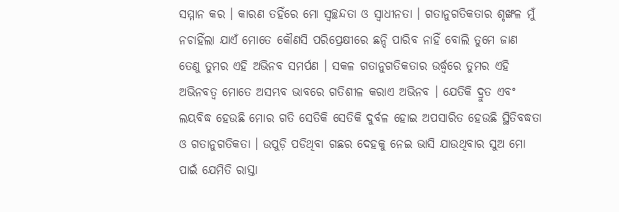ସମ୍ମାନ କର । କାରଣ ତହିଁରେ ମୋ ସ୍ୱଚ୍ଛନ୍ଦତା ଓ ସ୍ୱାଧୀନତା । ଗତାନୁଗତିକତାର ଶୃଙ୍ଖଳ ମୁଁ ନଚାହିଁଲା ଯାଏଁ ମୋତେ କୌଣସି ପରିପ୍ରେକ୍ଷୀରେ ଛନ୍ଦି ପାରିବ ନାହିଁ ବୋଲି ତୁମେ ଜାଣ ତେଣୁ ତୁମର ଏହି ଅଭିନବ ସମର୍ପଣ । ସକଳ ଗତାନୁଗତିକତାର ଉର୍ଦ୍ଧ୍ବରେ ତୁମର ଏହି ଅଭିନବତ୍ୱ ମୋତେ ଅସମ୍ଭବ ଭାବରେ ଗତିଶୀଳ କରାଏ ଅଭିନବ । ଯେତିକି ଦ୍ରୁତ ଏବଂ ଲୟବିଦ୍ଧ ହେଉଛି ମୋର ଗତି ସେତିକି ସେତିକି ଦୁର୍ବଳ ହୋଇ ଅପସାରିତ ହେଉଛି ସ୍ଥିତିବଦ୍ଧତା ଓ ଗତାନୁଗତିକତା । ଉପୁଡ଼ି ପଡିଥିବା ଗଛର ଦେହକୁ ନେଇ ଭାସି ଯାଉଥିବାର ସୁଅ ମୋ ପାଇଁ ଯେମିତି ରାସ୍ତା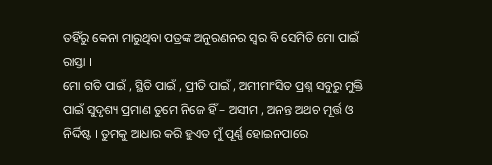ତହିଁରୁ କେନା ମାରୁଥିବା ପତ୍ରଙ୍କ ଅନୁରଣନର ସ୍ୱର ବି ସେମିତି ମୋ ପାଇଁ ରାସ୍ତା ।
ମୋ ଗତି ପାଇଁ , ସ୍ଥିତି ପାଇଁ , ପ୍ରୀତି ପାଇଁ , ଅମୀମାଂସିତ ପ୍ରଶ୍ନ ସବୁରୁ ମୁକ୍ତି ପାଇଁ ସୁଦୃଶ୍ୟ ପ୍ରମାଣ ତୁମେ ନିଜେ ହିଁ – ଅସୀମ , ଅନନ୍ତ ଅଥଚ ମୂର୍ତ୍ତ ଓ ନିର୍ଦ୍ଦିଷ୍ଟ । ତୁମକୁ ଆଧାର କରି ହୁଏତ ମୁଁ ପୂର୍ଣ୍ଣ ହୋଇନପାରେ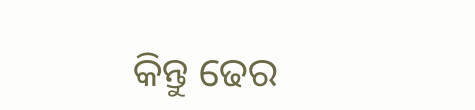କିନ୍ତୁ ଢେର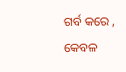ଗର୍ବ କରେ , କେବଳ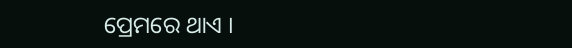ପ୍ରେମରେ ଥାଏ ।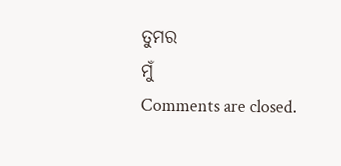ତୁମର
ମୁଁ
Comments are closed.